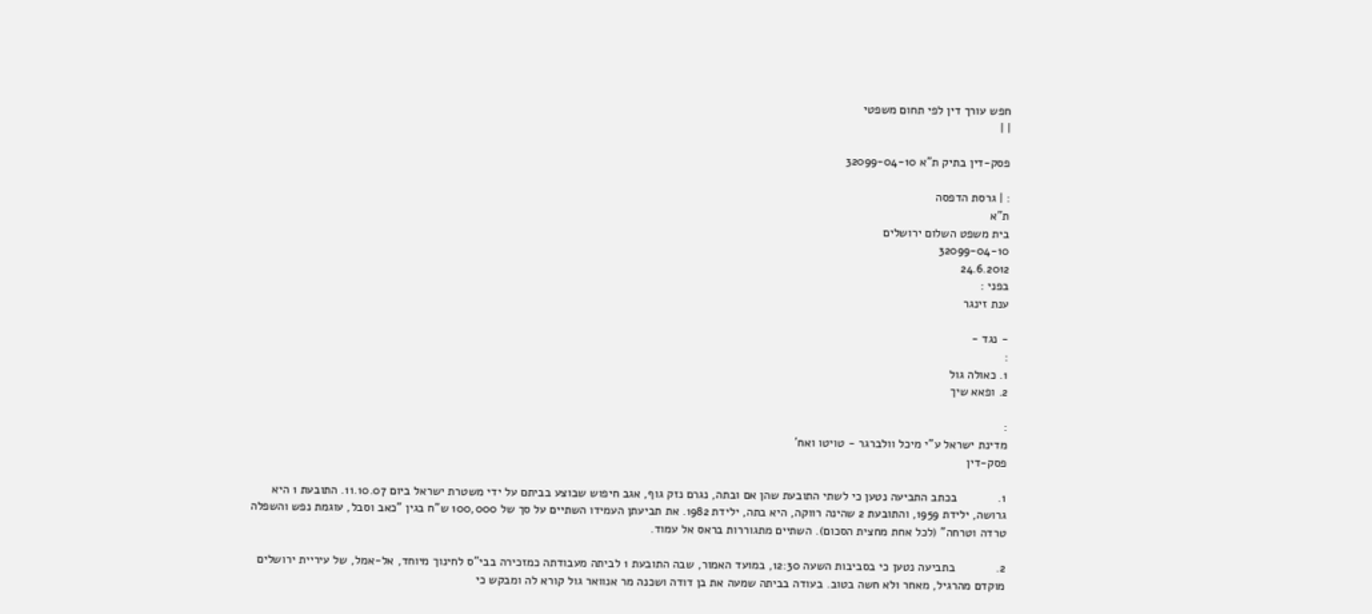חפש עורך דין לפי תחום משפטי
| |

פסק-דין בתיק ת"א 32099-04-10

: | גרסת הדפסה
ת"א
בית משפט השלום ירושלים
32099-04-10
24.6.2012
בפני :
ענת זינגר

- נגד -
:
1. כאולה גול
2. ופאא שיך

:
מדינת ישראל ע"י מיכל וולברגר - טויטו ואח'
פסק-דין

1.            בכתב התביעה נטען כי לשתי התובעת שהן אם ובתה, נגרם נזק גוף, אגב חיפוש שבוצע בביתם על ידי משטרת ישראל ביום 11.10.07. התובעת 1 היא גרושה, ילידת 1959, והתובעת 2 שהינה רווקה, היא בתה, ילידת 1982. את תביעתן העמידו השתיים על סך של 100,000 ש"ח בגין "כאב וסבל, עוגמת נפש והשפלה טרדה וטרחה" (לכל אחת מחצית הסכום). השתיים מתגוררות בראס אל עמוד.

2.            בתביעה נטען כי בסביבות השעה 12:30, במועד האמור, שבה התובעת 1 לביתה מעבודתה כמזכירה בבי"ס לחינוך מיוחד, אל-אמל, של עיריית ירושלים מוקדם מהרגיל, מאחר ולא חשה בטוב. בעודה בביתה שמעה את בן דודה ושכנה מר אנוואר גול קורא לה ומבקש כי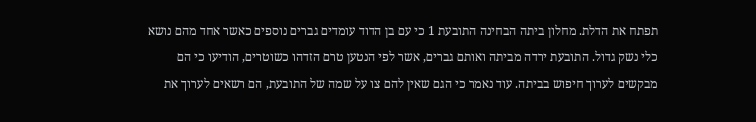תפתח את הדלת. מחלון ביתה הבחינה התובעת 1 כי עם בן הדוד עומדים גברים נוספים כאשר אחד מהם נושא כלי נשק גדול. התובעת ירדה מביתה ואותם גברים, אשר לפי הנטען טרם הזדהו כשוטרים, הודיעו כי הם מבקשים לערוך חיפוש בביתה. עוד נאמר כי הגם שאין להם צו על שמה של התובעת, הם רשאים לערוך את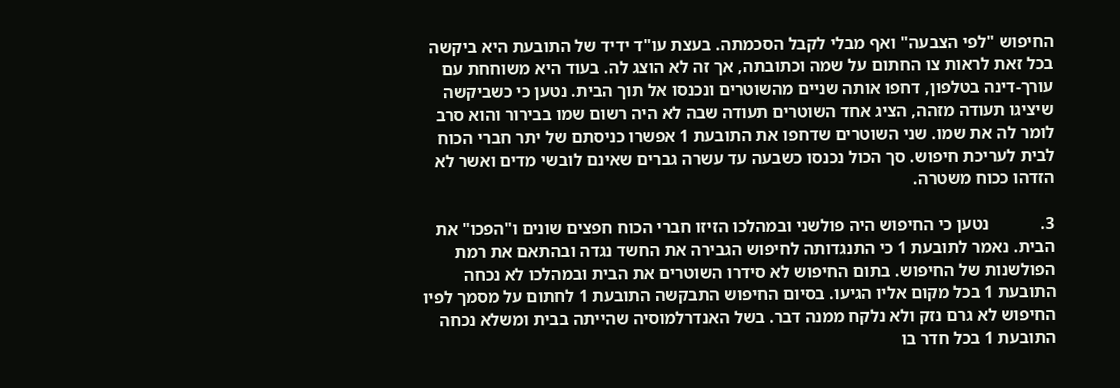החיפוש "לפי הצבעה" ואף מבלי לקבל הסכמתה. בעצת עו"ד ידיד של התובעת היא ביקשה בכל זאת לראות צו החתום על שמה וכתובתה, אך זה לא הוצג לה. בעוד היא משוחחת עם עורך-דינה בטלפון, דחפו אותה שניים מהשוטרים ונכנסו אל תוך הבית. נטען כי כשביקשה שיציגו תעודה מזהה, הציג אחד השוטרים תעודה שבה לא היה רשום שמו בבירור והוא סרב לומר לה את שמו. שני השוטרים שדחפו את התובעת 1 אפשרו כניסתם של יתר חברי הכוח לבית לעריכת חיפוש. סך הכול נכנסו כשבעה עד עשרה גברים שאינם לובשי מדים ואשר לא הזדהו ככוח משטרה.

3.            נטען כי החיפוש היה פולשני ובמהלכו הזיזו חברי הכוח חפצים שונים ו"הפכו" את הבית. נאמר לתובעת 1 כי התנגדותה לחיפוש הגבירה את החשד נגדה ובהתאם את רמת הפולשנות של החיפוש. בתום החיפוש לא סידרו השוטרים את הבית ובמהלכו לא נכחה התובעת 1 בכל מקום אליו הגיעו. בסיום החיפוש התבקשה התובעת 1 לחתום על מסמך לפיו החיפוש לא גרם נזק ולא נלקח ממנה דבר. בשל האנדרלמוסיה שהייתה בבית ומשלא נכחה התובעת 1 בכל חדר בו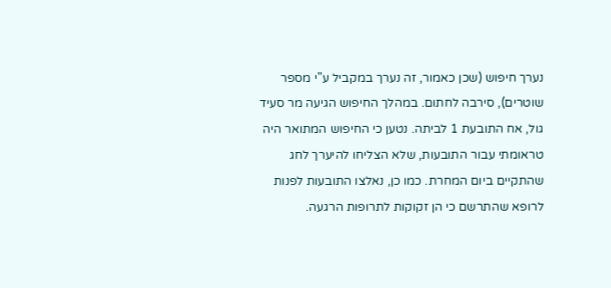נערך חיפוש (שכן כאמור, זה נערך במקביל ע"י מספר שוטרים), סירבה לחתום. במהלך החיפוש הגיעה מר סעיד גול, אח התובעת 1 לביתה. נטען כי החיפוש המתואר היה טראומתי עבור התובעות, שלא הצליחו להיערך לחג שהתקיים ביום המחרת. כמו כן, נאלצו התובעות לפנות לרופא שהתרשם כי הן זקוקות לתרופות הרגעה.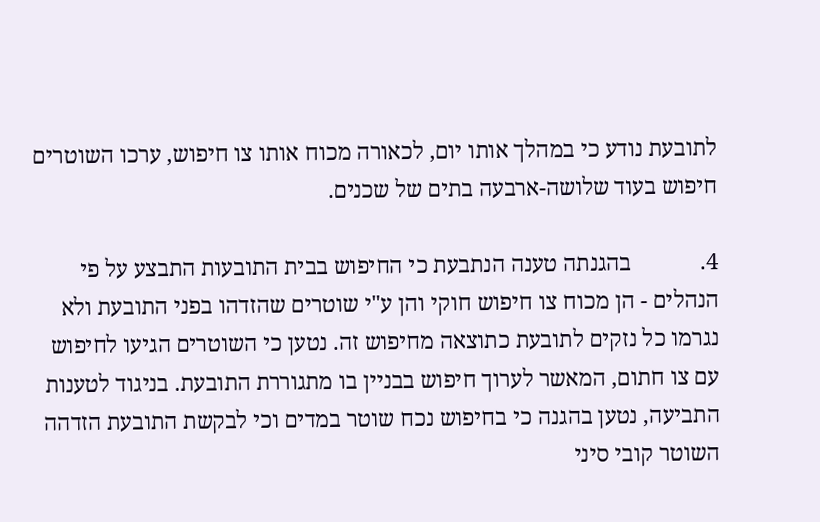לתובעת נודע כי במהלך אותו יום, לכאורה מכוח אותו צו חיפוש, ערכו השוטרים חיפוש בעוד שלושה-ארבעה בתים של שכנים.

4.            בהגנתה טענה הנתבעת כי החיפוש בבית התובעות התבצע על פי הנהלים - הן מכוח צו חיפוש חוקי והן ע"י שוטרים שהזדהו בפני התובעת ולא נגרמו כל נזקים לתובעת כתוצאה מחיפוש זה. נטען כי השוטרים הגיעו לחיפוש עם צו חתום, המאשר לערוך חיפוש בבניין בו מתגוררת התובעת. בניגוד לטענות התביעה, נטען בהגנה כי בחיפוש נכח שוטר במדים וכי לבקשת התובעת הזדהה השוטר קובי סיני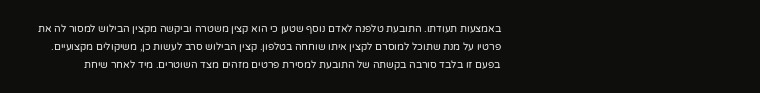באמצעות תעודתו. התובעת טלפנה לאדם נוסף שטען כי הוא קצין משטרה וביקשה מקצין הבילוש למסור לה את פרטיו על מנת שתוכל למוסרם לקצין איתו שוחחה בטלפון. קצין הבילוש סרב לעשות כן, משיקולים מקצועיים. בפעם זו בלבד סורבה בקשתה של התובעת למסירת פרטים מזהים מצד השוטרים. מיד לאחר שיחת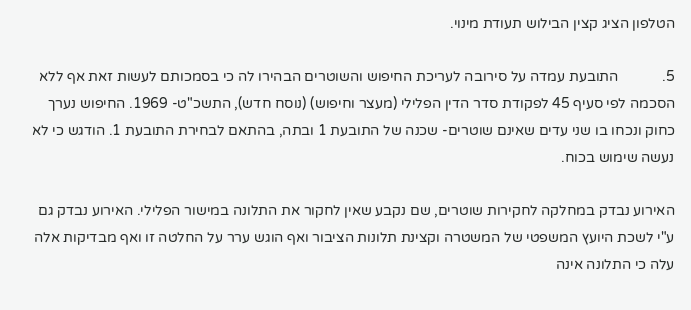הטלפון הציג קצין הבילוש תעודת מינוי.

5.            התובעת עמדה על סירובה לעריכת החיפוש והשוטרים הבהירו לה כי בסמכותם לעשות זאת אף ללא הסכמה לפי סעיף 45 לפקודת סדר הדין הפלילי (מעצר וחיפוש) (נוסח חדש), התשכ"ט- 1969. החיפוש נערך כחוק ונכחו בו שני עדים שאינם שוטרים- שכנה של התובעת 1 ובתה, בהתאם לבחירת התובעת 1. הודגש כי לא נעשה שימוש בכוח.

האירוע נבדק במחלקה לחקירות שוטרים, שם נקבע שאין לחקור את התלונה במישור הפלילי. האירוע נבדק גם ע"י לשכת היועץ המשפטי של המשטרה וקצינת תלונות הציבור ואף הוגש ערר על החלטה זו ואף מבדיקות אלה עלה כי התלונה אינה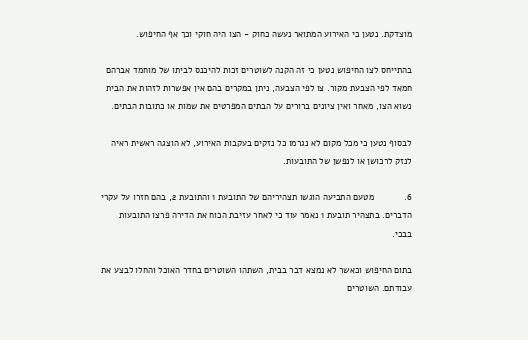מוצדקת. נטען כי האירוע המתואר נעשה כחוק - הצו היה חוקי וכך אף החיפוש.

בהתייחס לצו החיפוש נטען כי זה הקנה לשוטרים זכות להיכנס לביתו של מוחמד אברהם חמאד לפי הצבעת מקור. צו לפי הצבעה, ניתן במקרים בהם אין אפשרות לזהות את הבית נשוא הצו, מאחר ואין ציונים ברורים על הבתים המפרטים את שמות או כתובות הבתים.

לבסוף נטען כי מכל מקום לא נגרמו כל נזקים בעקבות האירוע, לא הוצגה ראשית ראיה לנזק לרכושן או לנפשן של התובעות.

6.            מטעם התביעה הוגשו תצהיריהם של התובעת 1 והתובעת 2, בהם חזרו על עקרי הדברים. בתצהיר תובעת 1 נאמר עוד כי לאחר עזיבת הכוח את הדירה פרצו התובעות בבכי.

בתום החיפוש וכאשר לא נמצא דבר בבית, השתהו השוטרים בחדר האוכל והחלו לבצע את עבודתם. השוטרים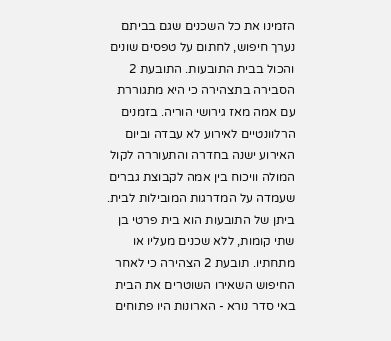הזמינו את כל השכנים שגם בביתם נערך חיפוש, לחתום על טפסים שונים והכול בבית התובעות. התובעת 2 הסבירה בתצהירה כי היא מתגוררת עם אמה מאז גירושי הוריה. בזמנים הרלוונטיים לאירוע לא עבדה וביום האירוע ישנה בחדרה והתעוררה לקול המולה וויכוח בין אמה לקבוצת גברים שעמדה על המדרגות המובילות לבית. ביתן של התובעות הוא בית פרטי בן שתי קומות, ללא שכנים מעליו או מתחתיו. תובעת 2 הצהירה כי לאחר החיפוש השאירו השוטרים את הבית באי סדר נורא - הארונות היו פתוחים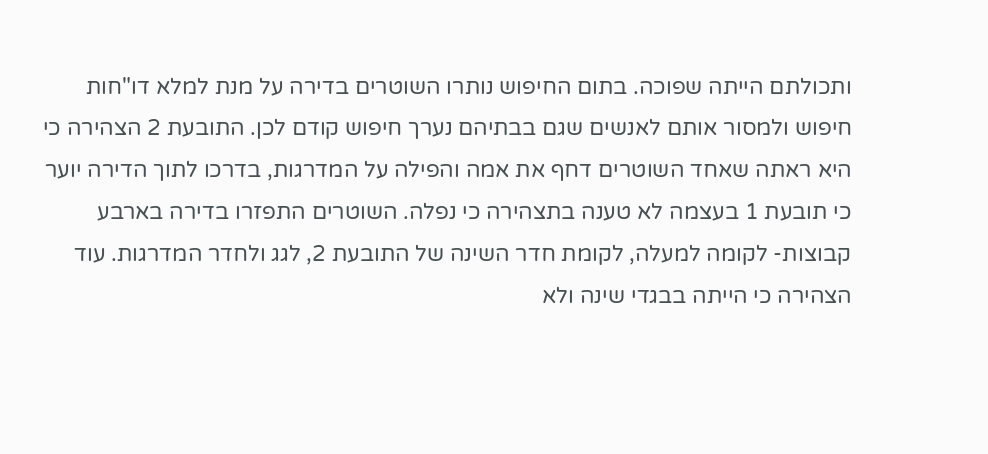ותכולתם הייתה שפוכה. בתום החיפוש נותרו השוטרים בדירה על מנת למלא דו"חות חיפוש ולמסור אותם לאנשים שגם בבתיהם נערך חיפוש קודם לכן. התובעת 2 הצהירה כי היא ראתה שאחד השוטרים דחף את אמה והפילה על המדרגות, בדרכו לתוך הדירה יוער כי תובעת 1 בעצמה לא טענה בתצהירה כי נפלה. השוטרים התפזרו בדירה בארבע קבוצות- לקומה למעלה, לקומת חדר השינה של התובעת 2, לגג ולחדר המדרגות. עוד הצהירה כי הייתה בבגדי שינה ולא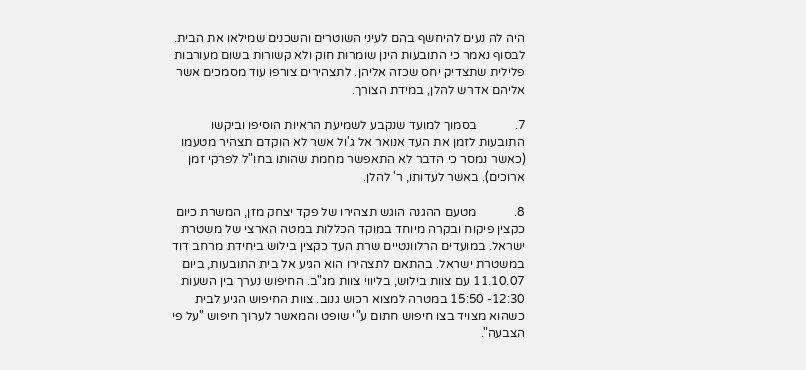היה לה נעים להיחשף בהם לעיני השוטרים והשכנים שמילאו את הבית. לבסוף נאמר כי התובעות הינן שומרות חוק ולא קשורות בשום מעורבות פלילית שתצדיק יחס שכזה אליהן. לתצהירים צורפו עוד מסמכים אשר אליהם אדרש להלן, במידת הצורך.

7.            בסמוך למועד שנקבע לשמיעת הראיות הוסיפו וביקשו התובעות לזמן את העד אנואר אל ג'ול אשר לא הוקדם תצהיר מטעמו (כאשר נמסר כי הדבר לא התאפשר מחמת שהותו בחו"ל לפרקי זמן ארוכים). באשר לעדותו, ר' להלן.

8.            מטעם ההגנה הוגש תצהירו של פקד יצחק מזן, המשרת כיום כקצין פיקוח ובקרה מיוחד במוקד הכללות במטה הארצי של משטרת ישראל. במועדים הרלוונטיים שרת העד כקצין בילוש ביחידת מרחב דוד במשטרת ישראל. בהתאם לתצהירו הוא הגיע אל בית התובעות, ביום 11.10.07 עם צוות בילוש, בליווי צוות מג"ב. החיפוש נערך בין השעות 12:30- 15:50 במטרה למצוא רכוש גנוב. צוות החיפוש הגיע לבית כשהוא מצויד בצו חיפוש חתום ע"י שופט והמאשר לערוך חיפוש "על פי הצבעה".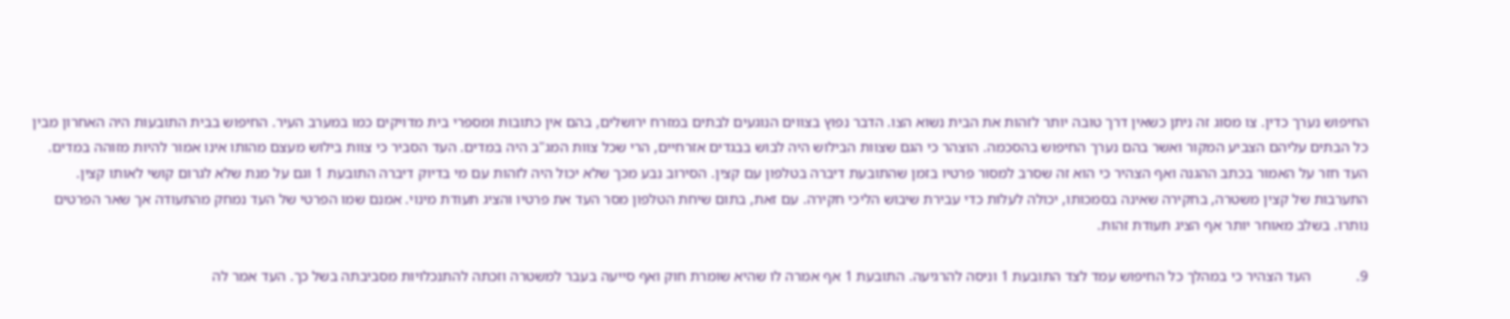החיפוש נערך כדין. צו מסוג זה ניתן כשאין דרך טובה יותר לזהות את הבית נשוא הצו. הדבר נפוץ בצווים הנוגעים לבתים במזרח ירושלים, בהם אין כתובות ומספרי בית מדויקים כמו במערב העיר. החיפוש בבית התובעות היה האחרון מבין כל הבתים עליהם הצביע המקור ואשר בהם נערך החיפוש בהסכמה. הוצהר כי הגם שצוות הבילוש היה לבוש בבגדים אזרחיים, הרי שכל צוות המג"ב היה במדים. העד הסביר כי צוות בילוש מעצם מהותו אינו אמור להיות מזוהה במדים. העד חזר על האמור בכתב ההגנה ואף הצהיר כי הוא זה שסרב למסור פרטיו בזמן שהתובעת דיברה בטלפון עם קצין. הסירוב נבע מכך שלא יכול היה לזהות עם מי בדיוק דיברה התובעת 1 וגם על מנת שלא לגרום קושי לאותו קצין. התערבות של קצין משטרה, בחקירה שאינה בסמכותו, יכולה לעלות כדי עבירת שיבוש הליכי חקירה. עם זאת, בתום שיחת הטלפון מסר העד את פרטיו והציג תעודת מינוי. אמנם שמו הפרטי של העד נמחק מהתעודה אך שאר הפרטים נותרו. בשלב מאוחר יותר אף הציג תעודת זהות.

9.            העד הצהיר כי במהלך כל החיפוש עמד לצד התובעת 1 וניסה להרגיעה. התובעת 1 אף אמרה לו שהיא שומרת חוק ואף סייעה בעבר למשטרה וזכתה להתנכלויות מסביבתה בשל כך. העד אמר לה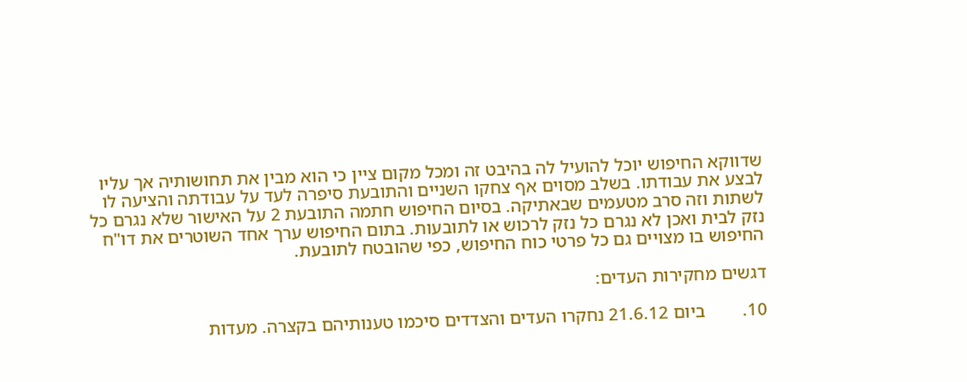שדווקא החיפוש יוכל להועיל לה בהיבט זה ומכל מקום ציין כי הוא מבין את תחושותיה אך עליו לבצע את עבודתו. בשלב מסוים אף צחקו השניים והתובעת סיפרה לעד על עבודתה והציעה לו לשתות וזה סרב מטעמים שבאתיקה. בסיום החיפוש חתמה התובעת 2 על האישור שלא נגרם כל נזק לבית ואכן לא נגרם כל נזק לרכוש או לתובעות. בתום החיפוש ערך אחד השוטרים את דו"ח החיפוש בו מצויים גם כל פרטי כוח החיפוש, כפי שהובטח לתובעת.

דגשים מחקירות העדים:

10.        ביום 21.6.12 נחקרו העדים והצדדים סיכמו טענותיהם בקצרה. מעדות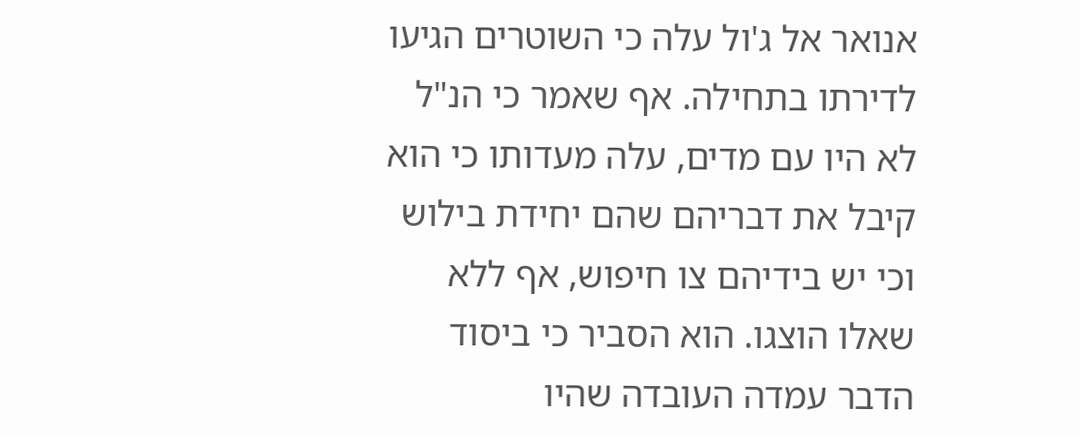אנואר אל ג'ול עלה כי השוטרים הגיעו לדירתו בתחילה. אף שאמר כי הנ"ל לא היו עם מדים, עלה מעדותו כי הוא קיבל את דבריהם שהם יחידת בילוש וכי יש בידיהם צו חיפוש, אף ללא שאלו הוצגו. הוא הסביר כי ביסוד הדבר עמדה העובדה שהיו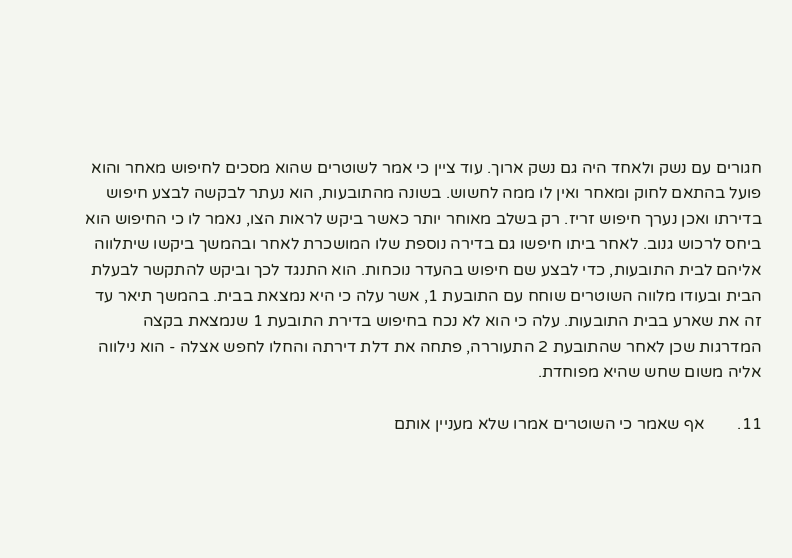חגורים עם נשק ולאחד היה גם נשק ארוך. עוד ציין כי אמר לשוטרים שהוא מסכים לחיפוש מאחר והוא פועל בהתאם לחוק ומאחר ואין לו ממה לחשוש. בשונה מהתובעות, הוא נעתר לבקשה לבצע חיפוש בדירתו ואכן נערך חיפוש זריז. רק בשלב מאוחר יותר כאשר ביקש לראות הצו, נאמר לו כי החיפוש הוא ביחס לרכוש גנוב. לאחר ביתו חיפשו גם בדירה נוספת שלו המושכרת לאחר ובהמשך ביקשו שיתלווה אליהם לבית התובעות, כדי לבצע שם חיפוש בהעדר נוכחות. הוא התנגד לכך וביקש להתקשר לבעלת הבית ובעודו מלווה השוטרים שוחח עם התובעת 1, אשר עלה כי היא נמצאת בבית. בהמשך תיאר עד זה את שארע בבית התובעות. עלה כי הוא לא נכח בחיפוש בדירת התובעת 1 שנמצאת בקצה המדרגות שכן לאחר שהתובעת 2 התעוררה, פתחה את דלת דירתה והחלו לחפש אצלה - הוא נילווה אליה משום שחש שהיא מפוחדת.

11.        אף שאמר כי השוטרים אמרו שלא מעניין אותם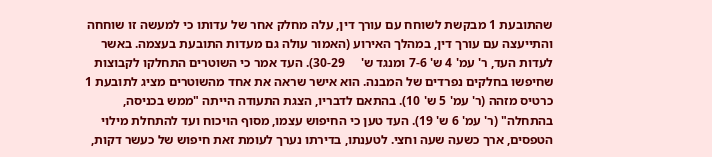שהתובעת 1 מבקשת לשוחח עם עורך דין, עלה מחלק אחר של עדותו כי למעשה זו שוחחה והתייעצה עם עורך דין, במהלך האירוע (האמור עולה גם מעדות התובעת בעצמה. באשר לעדות העד, ר' עמ' 4 ש' 7-6 ומנגד ש'     30-29). העד אמר כי השוטרים התחלקו לקבוצות שחיפשו בחלקים נפרדים של המבנה. הוא אישר שראה את אחד מהשוטרים מציג לתובעת 1 כרטיס מזהה (ר' עמ' 5 ש' 10). בהתאם לדבריו, הצגת התעודה הייתה "ממש בכניסה, בהתחלה" (ר' עמ' 6 ש' 19). העד טען כי החיפוש עצמו, מסוף הויכוח ועד להתחלת מילוי הטפסים, ארך כשעה שעה וחצי. לטענתו, בדירתו נערך לעומת זאת חיפוש של כעשר דקות,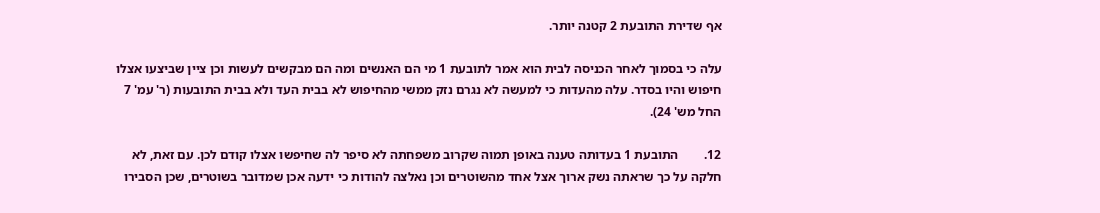אף שדירת התובעת 2 קטנה יותר.

עלה כי בסמוך לאחר הכניסה לבית הוא אמר לתובעת 1 מי הם האנשים ומה הם מבקשים לעשות וכן ציין שביצעו אצלו חיפוש והיו בסדר. עלה מהעדות כי למעשה לא נגרם נזק ממשי מהחיפוש לא בבית העד ולא בבית התובעות (ר' עמ' 7 החל מש' 24).

12.        התובעת 1 בעדותה טענה באופן תמוה שקרוב משפחתה לא סיפר לה שחיפשו אצלו קודם לכן. עם זאת, לא חלקה על כך שראתה נשק ארוך אצל אחד מהשוטרים וכן נאלצה להודות כי ידעה אכן שמדובר בשוטרים, שכן הסבירו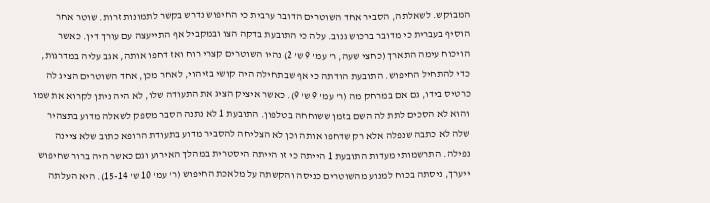המבוקש. לשאלתה, הסביר אחד השוטרים הדובר ערבית כי החיפוש נדרש בקשר לתמונות זרות. שוטר אחר הוסיף בעברית כי מדובר ברכוש גנוב. עלה כי התובעת בדקה הצו ובמקביל אף התייעצה עם עורך דין. כאשר הויכוח עימה התארך (כחצי שעה, ר' עמ' 9 ש' 2) נהיו השוטרים קצרי רוח ואז דחפו אותה, אגב עליה במדרגות, כדי להתחיל החיפוש. התובעת הודתה כי אף שבתחילה היה קושי בזיהוי, לאחר מכן, אחד השוטרים הציג לה כרטיס בידו, גם אם במרחק מה (ר' עמ' 9 ש' 9). כאשר איציק הציג את התעודה שלו, לא היה ניתן לקרוא את שמו והוא לא הסכים לתת לה השם בזמן ששוחחה בטלפון. התובעת 1 לא נתנה הסבר מספק לשאלה מדוע בתצהיר שלה לא כתבה שנפלה אלא רק שדחפו אותה וכן לא הצליחה להסביר מדוע בתעודת הרופא כתוב שלא ציינה נפילה. התרשמותי מעדות התובעת 1 הייתה כי זו הייתה היסטרית במהלך האירוע וגם כאשר היה ברור שחיפוש ייערך, ניסתה בכוח למנוע מהשוטרים כניסה והקשתה על מלאכת החיפוש (ר' עמ' 10 ש' 15-14). היא העלתה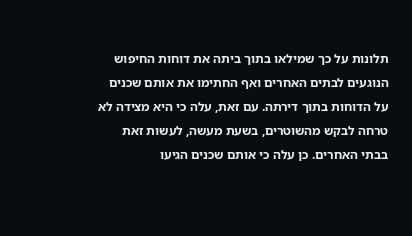תלונות על כך שמילאו בתוך ביתה את דוחות החיפוש הנוגעים לבתים האחרים ואף החתימו את אותם שכנים על הדוחות בתוך דירתה. עם זאת, עלה כי היא מצידה לא טרחה לבקש מהשוטרים, בשעת מעשה, לעשות זאת בבתי האחרים. כן עלה כי אותם שכנים הגיעו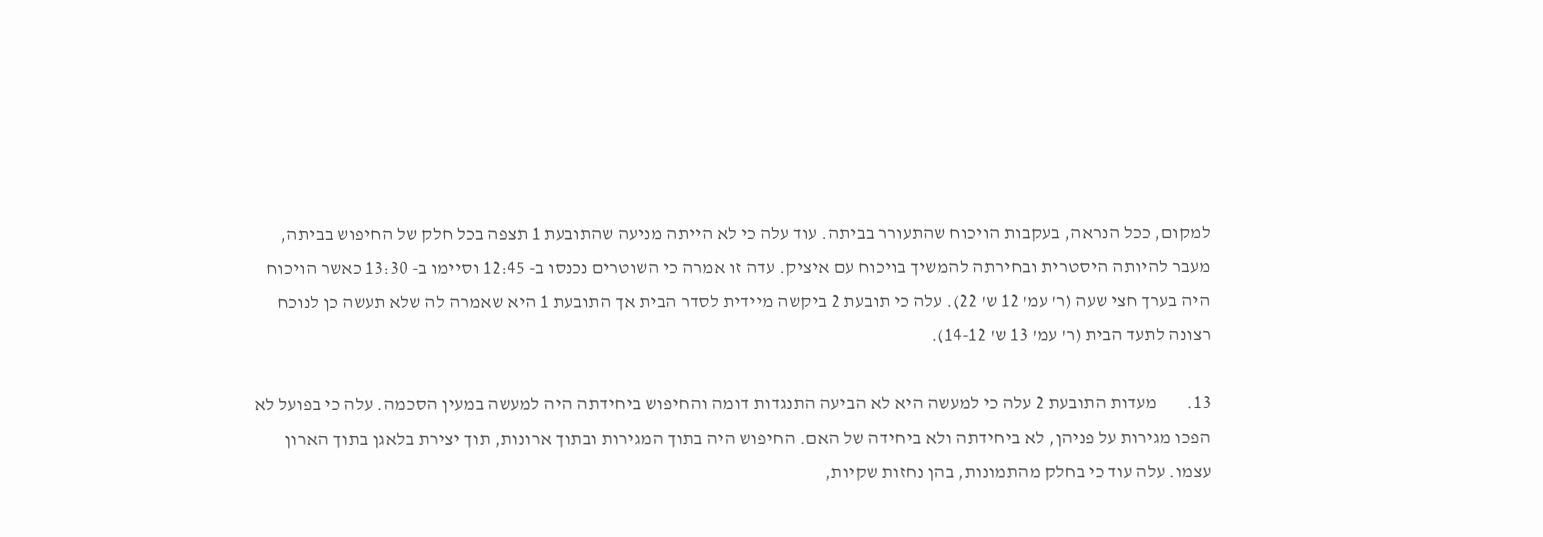למקום, ככל הנראה, בעקבות הויכוח שהתעורר בביתה. עוד עלה כי לא הייתה מניעה שהתובעת 1 תצפה בכל חלק של החיפוש בביתה, מעבר להיותה היסטרית ובחירתה להמשיך בויכוח עם איציק. עדה זו אמרה כי השוטרים נכנסו ב- 12:45 וסיימו ב- 13:30 כאשר הויכוח היה בערך חצי שעה (ר' עמ' 12 ש' 22). עלה כי תובעת 2 ביקשה מיידית לסדר הבית אך התובעת 1 היא שאמרה לה שלא תעשה כן לנוכח רצונה לתעד הבית (ר' עמ' 13 ש' 14-12).

13.        מעדות התובעת 2 עלה כי למעשה היא לא הביעה התנגדות דומה והחיפוש ביחידתה היה למעשה במעין הסכמה. עלה כי בפועל לא הפכו מגירות על פניהן, לא ביחידתה ולא ביחידה של האם. החיפוש היה בתוך המגירות ובתוך ארונות, תוך יצירת בלאגן בתוך הארון עצמו. עלה עוד כי בחלק מהתמונות, בהן נחזות שקיות,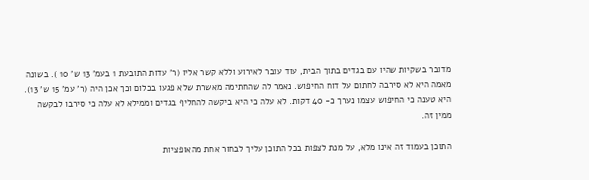מדובר בשקיות שהיו עם בגדים בתוך הבית, עוד עובר לאירוע וללא קשר אליו (ר' עדות התובעת 1 בעמ' 13 ש' 10 ). בשונה מאמה היא לא סירבה לחתום על דוח החיפוש. נאמר לה שהחתימה מאשרת שלא פגעו בכלום וכך אכן היה (ר' עמ' 15 ש' 13). היא טענה כי החיפוש עצמו נערך כ- 40 דקות. לא עלה כי היא ביקשה להחליף בגדים וממילא לא עלה כי סירבו לבקשה ממין זה.

התוכן בעמוד זה אינו מלא, על מנת לצפות בכל התוכן עליך לבחור אחת מהאופציות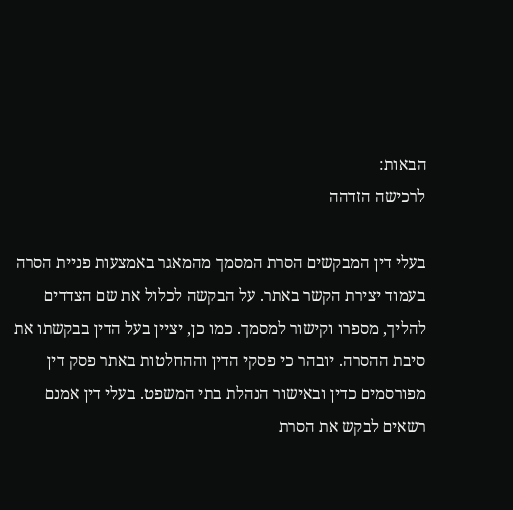הבאות:
לרכישה הזדהה

בעלי דין המבקשים הסרת המסמך מהמאגר באמצעות פניית הסרה בעמוד יצירת הקשר באתר. על הבקשה לכלול את שם הצדדים להליך, מספרו וקישור למסמך. כמו כן, יציין בעל הדין בבקשתו את סיבת ההסרה. יובהר כי פסקי הדין וההחלטות באתר פסק דין מפורסמים כדין ובאישור הנהלת בתי המשפט. בעלי דין אמנם רשאים לבקש את הסרת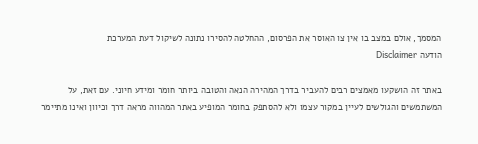המסמך, אולם במצב בו אין צו האוסר את הפרסום, ההחלטה להסירו נתונה לשיקול דעת המערכת
הודעה Disclaimer

באתר זה הושקעו מאמצים רבים להעביר בדרך המהירה הנאה והטובה ביותר חומר ומידע חיוני. עם זאת, על המשתמשים והגולשים לעיין במקור עצמו ולא להסתפק בחומר המופיע באתר המהווה מראה דרך וכיוון ואינו מתיימר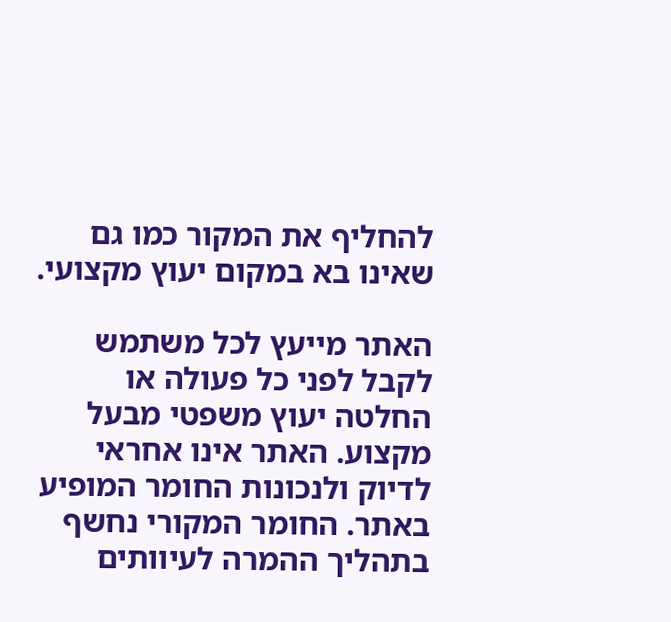להחליף את המקור כמו גם שאינו בא במקום יעוץ מקצועי.

האתר מייעץ לכל משתמש לקבל לפני כל פעולה או החלטה יעוץ משפטי מבעל מקצוע. האתר אינו אחראי לדיוק ולנכונות החומר המופיע באתר. החומר המקורי נחשף בתהליך ההמרה לעיוותים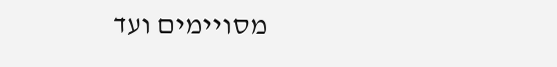מסויימים ועד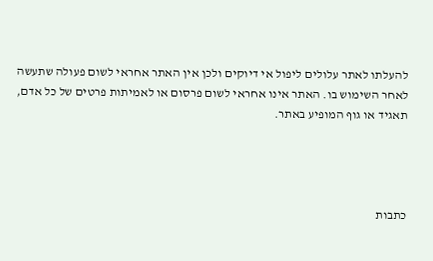להעלתו לאתר עלולים ליפול אי דיוקים ולכן אין האתר אחראי לשום פעולה שתעשה לאחר השימוש בו. האתר אינו אחראי לשום פרסום או לאמיתות פרטים של כל אדם, תאגיד או גוף המופיע באתר.




כתבות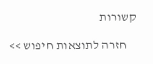קשורות

    חזרה לתוצאות חיפוש >>